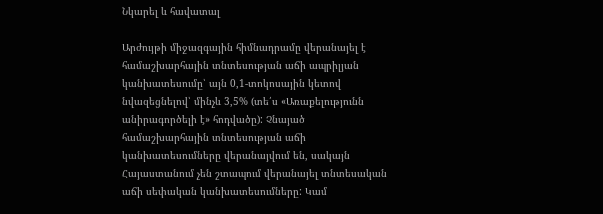Նկարել և հավատալ

Արժույթի միջազգային հիմնադրամը վերանայել է համաշխարհային տնտեսության աճի ապրիլյան կանխատեսումը՝ այն 0,1-տոկոսային կետով նվազեցնելով՝ մինչև 3,5% (տե՛ս «Առաքելությունն անիրագործելի է» հոդվածը): Չնայած համաշխարհային տնտեսության աճի կանխատեսումները վերանայվում են, սակայն Հայաստանում չեն շտապում վերանայել տնտեսական աճի սեփական կանխատեսումները: Կամ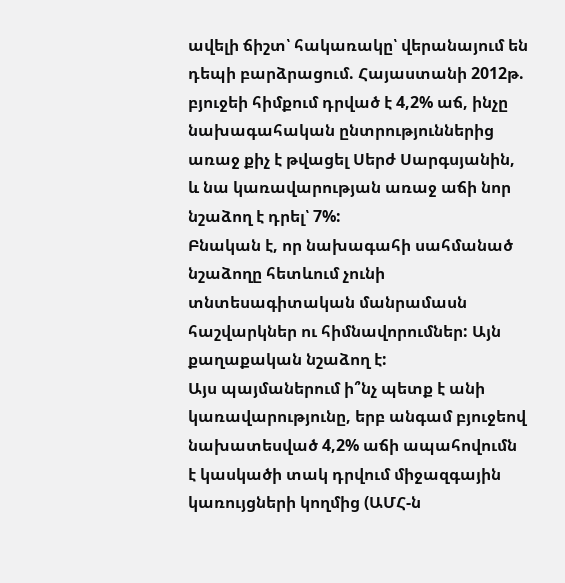ավելի ճիշտ՝ հակառակը՝ վերանայում են դեպի բարձրացում. Հայաստանի 2012թ. բյուջեի հիմքում դրված է 4,2% աճ, ինչը նախագահական ընտրություններից առաջ քիչ է թվացել Սերժ Սարգսյանին, և նա կառավարության առաջ աճի նոր նշաձող է դրել՝ 7%:
Բնական է, որ նախագահի սահմանած նշաձողը հետևում չունի տնտեսագիտական մանրամասն հաշվարկներ ու հիմնավորումներ: Այն քաղաքական նշաձող է:
Այս պայմաներում ի՞նչ պետք է անի կառավարությունը, երբ անգամ բյուջեով նախատեսված 4,2% աճի ապահովումն է կասկածի տակ դրվում միջազգային կառույցների կողմից (ԱՄՀ-ն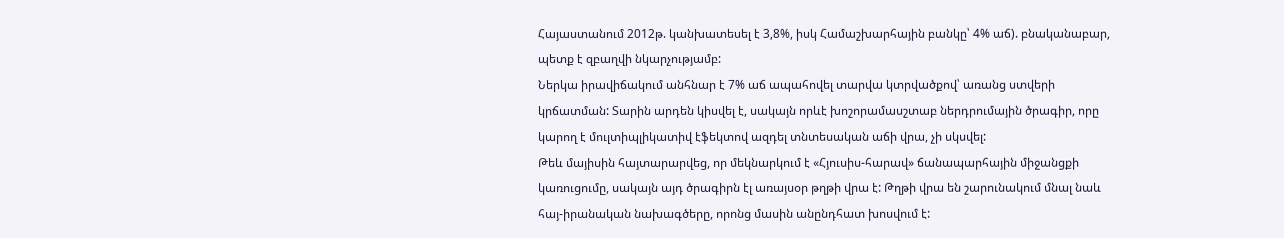Հայաստանում 2012թ. կանխատեսել է 3,8%, իսկ Համաշխարհային բանկը՝ 4% աճ). բնականաբար, պետք է զբաղվի նկարչությամբ:
Ներկա իրավիճակում անհնար է 7% աճ ապահովել տարվա կտրվածքով՝ առանց ստվերի կրճատման: Տարին արդեն կիսվել է, սակայն որևէ խոշորամասշտաբ ներդրումային ծրագիր, որը կարող է մուլտիպլիկատիվ էֆեկտով ազդել տնտեսական աճի վրա, չի սկսվել:
Թեև մայիսին հայտարարվեց, որ մեկնարկում է «Հյուսիս-հարավ» ճանապարհային միջանցքի կառուցումը, սակայն այդ ծրագիրն էլ առայսօր թղթի վրա է: Թղթի վրա են շարունակում մնալ նաև հայ-իրանական նախագծերը, որոնց մասին անընդհատ խոսվում է: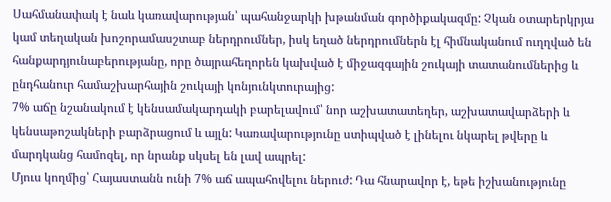Սահմանափակ է նաև կառավարության՝ պահանջարկի խթանման գործիքակազմը: Չկան օտարերկրյա կամ տեղական խոշորամասշտաբ ներդրումներ, իսկ եղած ներդրումներն էլ հիմնականում ուղղված են հանքարդյունաբերությանը, որը ծայրահեղորեն կախված է միջազգային շուկայի տատանումներից և ընդհանուր համաշխարհային շուկայի կոնյունկտուրայից:
7% աճը նշանակում է կենսամակարդակի բարելավում՝ նոր աշխատատեղեր, աշխատավարձերի և կենսաթոշակների բարձրացում և այլն: Կառավարությունը ստիպված է լինելու նկարել թվերը և մարդկանց համոզել, որ նրանք սկսել են լավ ապրել:
Մյուս կողմից՝ Հայաստանն ունի 7% աճ ապահովելու ներուժ: Դա հնարավոր է, եթե իշխանությունը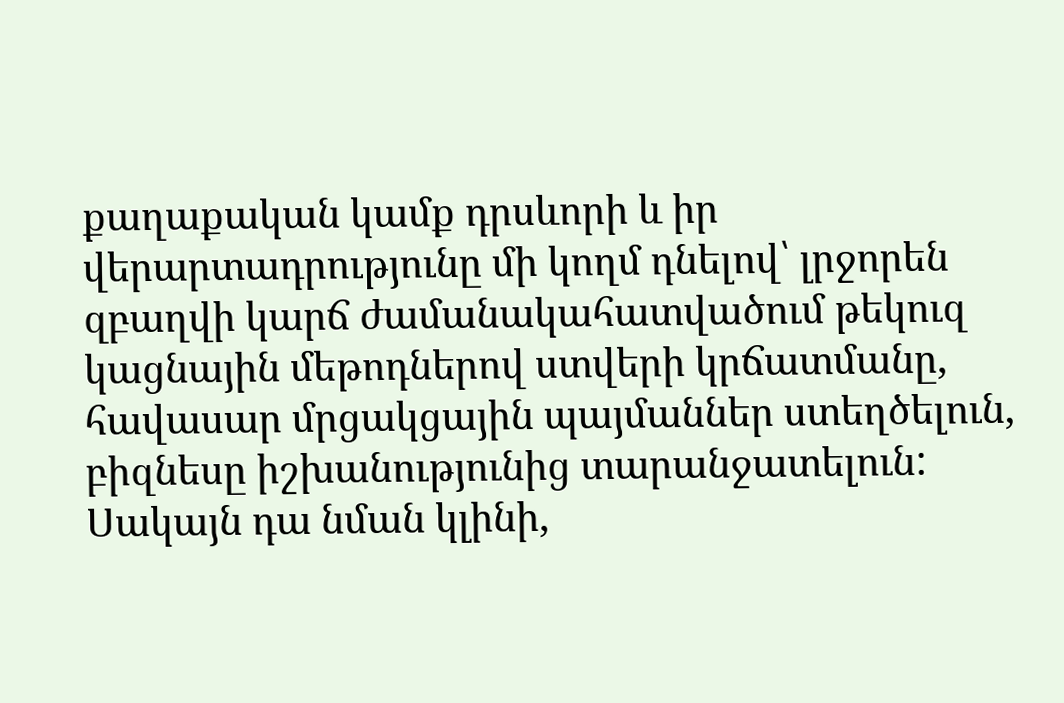քաղաքական կամք դրսևորի և իր վերարտադրությունը մի կողմ դնելով՝ լրջորեն զբաղվի կարճ ժամանակահատվածում թեկուզ կացնային մեթոդներով ստվերի կրճատմանը, հավասար մրցակցային պայմաններ ստեղծելուն, բիզնեսը իշխանությունից տարանջատելուն: Սակայն դա նման կլինի,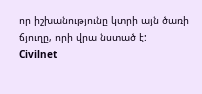որ իշխանությունը կտրի այն ծառի ճյուղը, որի վրա նստած է:
Civilnet